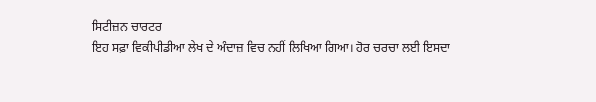ਸਿਟੀਜ਼ਨ ਚਾਰਟਰ
ਇਹ ਸਫ਼ਾ ਵਿਕੀਪੀਡੀਆ ਲੇਖ ਦੇ ਅੰਦਾਜ਼ ਵਿਚ ਨਹੀਂ ਲਿਖਿਆ ਗਿਆ। ਹੋਰ ਚਰਚਾ ਲਈ ਇਸਦਾ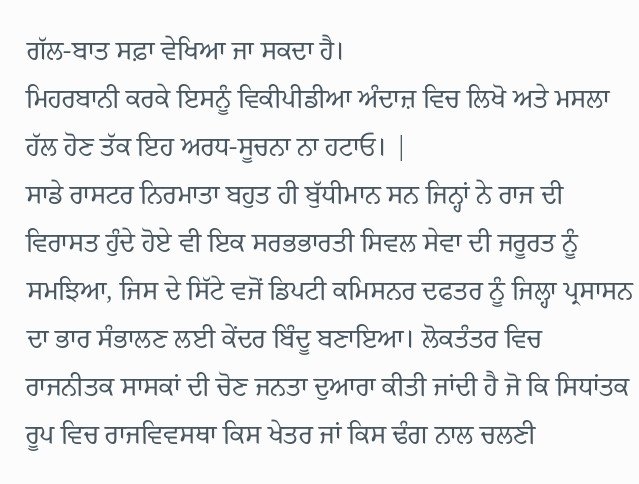ਗੱਲ-ਬਾਤ ਸਫ਼ਾ ਵੇਖਿਆ ਜਾ ਸਕਦਾ ਹੈ।
ਮਿਹਰਬਾਨੀ ਕਰਕੇ ਇਸਨੂੰ ਵਿਕੀਪੀਡੀਆ ਅੰਦਾਜ਼ ਵਿਚ ਲਿਖੋ ਅਤੇ ਮਸਲਾ ਹੱਲ ਹੋਣ ਤੱਕ ਇਹ ਅਰਧ-ਸੂਚਨਾ ਨਾ ਹਟਾਓ। |
ਸਾਡੇ ਰਾਸਟਰ ਨਿਰਮਾਤਾ ਬਹੁਤ ਹੀ ਬੁੱਧੀਮਾਨ ਸਨ ਜਿਨ੍ਹਾਂ ਨੇ ਰਾਜ ਦੀ ਵਿਰਾਸਤ ਹੁੰਦੇ ਹੋਏ ਵੀ ਇਕ ਸਰਭਭਾਰਤੀ ਸਿਵਲ ਸੇਵਾ ਦੀ ਜਰੂਰਤ ਨੂੰ ਸਮਝਿਆ, ਜਿਸ ਦੇ ਸਿੱਟੇ ਵਜੋਂ ਡਿਪਟੀ ਕਮਿਸਨਰ ਦਫਤਰ ਨੂੰ ਜਿਲ੍ਹਾ ਪ੍ਰਸਾਸਨ ਦਾ ਭਾਰ ਸੰਭਾਲਣ ਲਈ ਕੇਂਦਰ ਬਿੰਦੂ ਬਣਾਇਆ। ਲੋਕਤੰਤਰ ਵਿਚ ਰਾਜਨੀਤਕ ਸਾਸਕਾਂ ਦੀ ਚੋਣ ਜਨਤਾ ਦੁਆਰਾ ਕੀਤੀ ਜਾਂਦੀ ਹੈ ਜੋ ਕਿ ਸਿਧਾਂਤਕ ਰੂਪ ਵਿਚ ਰਾਜਵਿਵਸਥਾ ਕਿਸ ਖੇਤਰ ਜਾਂ ਕਿਸ ਢੰਗ ਨਾਲ ਚਲਣੀ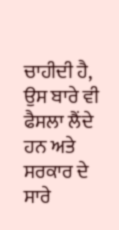ਚਾਹੀਦੀ ਹੈ, ਉਸ ਬਾਰੇ ਵੀ ਫੈਸਲਾ ਲੈਂਦੇ ਹਨ ਅਤੇ ਸਰਕਾਰ ਦੇ ਸਾਰੇ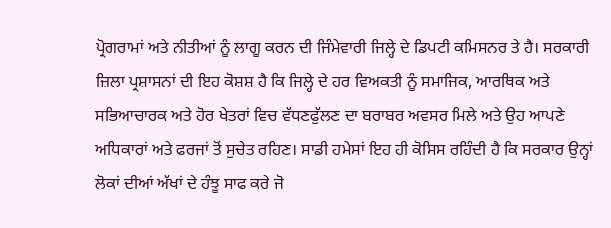ਪ੍ਰੋਗਰਾਮਾਂ ਅਤੇ ਨੀਤੀਆਂ ਨੂੰ ਲਾਗੂ ਕਰਨ ਦੀ ਜਿੰਮੇਵਾਰੀ ਜਿਲ੍ਹੇ ਦੇ ਡਿਪਟੀ ਕਮਿਸਨਰ ਤੇ ਹੈ। ਸਰਕਾਰੀ ਜ਼ਿਲਾ ਪ੍ਰਸ਼ਾਸਨਾਂ ਦੀ ਇਹ ਕੋਸ਼ਸ਼ ਹੈ ਕਿ ਜਿਲ੍ਹੇ ਦੇ ਹਰ ਵਿਅਕਤੀ ਨੂੰ ਸਮਾਜਿਕ, ਆਰਥਿਕ ਅਤੇ ਸਭਿਆਚਾਰਕ ਅਤੇ ਹੋਰ ਖੇਤਰਾਂ ਵਿਚ ਵੱਧਣਫੁੱਲਣ ਦਾ ਬਰਾਬਰ ਅਵਸਰ ਮਿਲੇ ਅਤੇ ਉਹ ਆਪਣੇ ਅਧਿਕਾਰਾਂ ਅਤੇ ਫਰਜਾਂ ਤੋਂ ਸੁਚੇਤ ਰਹਿਣ। ਸਾਡੀ ਹਮੇਸਾਂ ਇਹ ਹੀ ਕੋਸਿਸ ਰਹਿੰਦੀ ਹੈ ਕਿ ਸਰਕਾਰ ਉਨ੍ਹਾਂ ਲੋਕਾਂ ਦੀਆਂ ਅੱਖਾਂ ਦੇ ਹੰਝੂ ਸਾਫ ਕਰੇ ਜੋ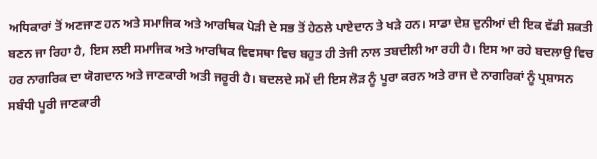ਅਧਿਕਾਰਾਂ ਤੋਂ ਅਣਜਾਣ ਹਨ ਅਤੇ ਸਮਾਜਿਕ ਅਤੇ ਆਰਥਿਕ ਪੋੜੀ ਦੇ ਸਭ ਤੋਂ ਹੇਠਲੇ ਪਾਏਦਾਨ ਤੇ ਖੜੇ ਹਨ। ਸਾਡਾ ਦੇਸ਼ ਦੁਨੀਆਂ ਦੀ ਇਕ ਵੱਡੀ ਸ਼ਕਤੀ ਬਣਨ ਜਾ ਰਿਹਾ ਹੈ, ਇਸ ਲਈ ਸਮਾਜਿਕ ਅਤੇ ਆਰਥਿਕ ਵਿਵਸਥਾ ਵਿਚ ਬਹੁਤ ਹੀ ਤੇਜੀ ਨਾਲ ਤਬਦੀਲੀ ਆ ਰਹੀ ਹੈ। ਇਸ ਆ ਰਹੇ ਬਦਲਾਉ ਵਿਚ ਹਰ ਨਾਗਰਿਕ ਦਾ ਯੋਗਦਾਨ ਅਤੇ ਜਾਣਕਾਰੀ ਅਤੀ ਜਰੂਰੀ ਹੈ। ਬਦਲਦੇ ਸਮੇਂ ਦੀ ਇਸ ਲੋੜ ਨੂੰ ਪੂਰਾ ਕਰਨ ਅਤੇ ਰਾਜ ਦੇ ਨਾਗਰਿਕਾਂ ਨੂੰ ਪ੍ਰਸ਼ਾਸਨ ਸਬੰਧੀ ਪੂਰੀ ਜਾਣਕਾਰੀ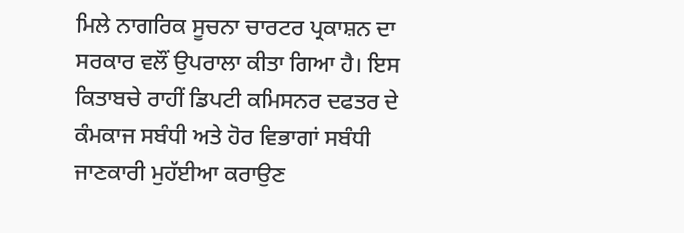ਮਿਲੇ ਨਾਗਰਿਕ ਸੂਚਨਾ ਚਾਰਟਰ ਪ੍ਰਕਾਸ਼ਨ ਦਾ ਸਰਕਾਰ ਵਲੌਂ ਉਪਰਾਲਾ ਕੀਤਾ ਗਿਆ ਹੈ। ਇਸ ਕਿਤਾਬਚੇ ਰਾਹੀਂ ਡਿਪਟੀ ਕਮਿਸਨਰ ਦਫਤਰ ਦੇ ਕੰਮਕਾਜ ਸਬੰਧੀ ਅਤੇ ਹੋਰ ਵਿਭਾਗਾਂ ਸਬੰਧੀ ਜਾਣਕਾਰੀ ਮੁਹੱਈਆ ਕਰਾਉਣ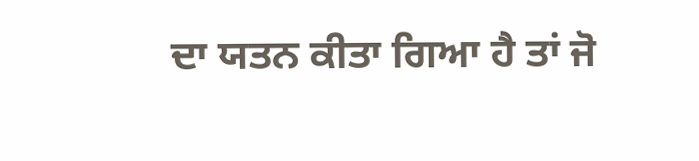ਦਾ ਯਤਨ ਕੀਤਾ ਗਿਆ ਹੈ ਤਾਂ ਜੋ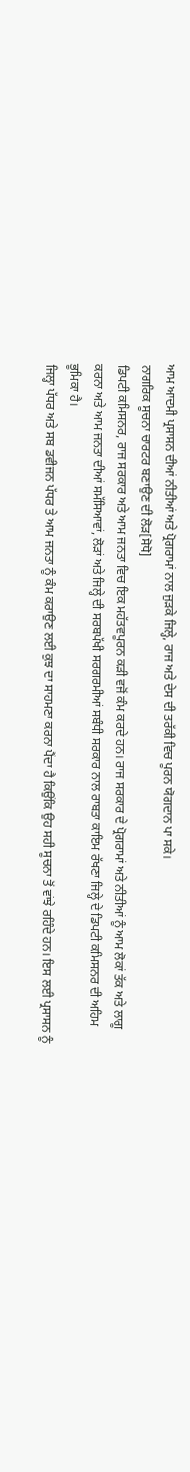ਆਮ ਆਦਮੀ ਪ੍ਰਸਾਸਨ ਦੀਆਂ ਨੀਤੀਆਂ ਅਤੇ ਪ੍ਰੋਗਰਾਮਾਂ ਨਾਲ ਜੁੜਕੇ ਜਿਲ੍ਹੇ, ਰਾਜ ਅਤੇ ਦੇਸ ਦੀ ਤਰੱਕੀ ਵਿਚ ਪੂਰਨ ਯੋਗਦਾਨ ਪਾ ਸਕੇ।
ਨਾਗਰਿਕ ਸੂਚਨਾ ਚਾਰਟਰ ਬਣਾਉਣ ਦੀ ਲੋੜ[ਸੋਧੋ]
ਡਿਪਟੀ ਕਮਿਸਨਰ, ਰਾਜ ਸਰਕਾਰ ਅਤੇ ਆਮ ਜਨਤਾ ਵਿਚ ਇਕ ਮਹੱਤਵਪੂਰਨ ਕੜੀ ਵਜੋਂ ਕੰਮ ਕਰਦੇ ਹਨ। ਰਾਜ ਸਰਕਾਰ ਦੇ ਪ੍ਰੋਗਰਾਮਾਂ ਅਤੇ ਨੀਤੀਆਂ ਨੂੰ ਆਮ ਲੋਕਾਂ ਤੱਕ ਅਤੇ ਲਾਗੂ ਕਰਨਾ ਅਤੇ ਆਮ ਜਨਤਾ ਦੀਆਂ ਸਮੱਸਿਆਵਾਂ, ਲੋੜਾਂ ਅਤੇ ਜਿਲ੍ਹੇ ਦੀ ਸਰਬਪੱਖੀ ਸਰਗਰਮੀਆਂ ਸਬੰਧੀ ਸਰਕਾਰ ਨਾਲ ਰਾਬਤਾ ਕਾਇਮ ਰੱਖਣਾ ਜਿਲ੍ਹੇ ਦੇ ਡਿਪਟੀ ਕਮਿਸਨਰ ਦੀ ਅਹਿਮ ਭੂਮਿਕਾ ਹੈ।
ਜਿਲ੍ਹਾ ਪੱਧਰ ਅਤੇ ਸਬ ਡਵੀਜਨ ਪੱਧਰ ਤੇ ਆਮ ਜਨਤਾ ਨੂੰ ਕੰਮ ਕਰਾਉਣ ਲਈ ਕੁਝ ਦਾ ਸਾਹਮਣਾ ਕਰਨਾ ਪੈਂਦਾ ਹੈ ਕਿਉਂਕਿ ਉਹ ਸਹੀ ਸੂਚਨਾ ਤੋਂ ਵਾਂਝੇ ਰਹਿੰਦੇ ਹਨ। ਇਸ ਲਈ ਪ੍ਰਸਾਸਨ ਨੂੰ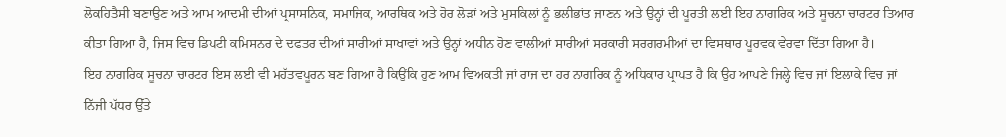ਲੋਕਹਿਤੈਸੀ ਬਣਾਉਣ ਅਤੇ ਆਮ ਆਦਮੀ ਦੀਆਂ ਪ੍ਰਸਾਸਨਿਕ, ਸਮਾਜਿਕ, ਆਰਥਿਕ ਅਤੇ ਹੋਰ ਲੋੜਾਂ ਅਤੇ ਮੁਸਕਿਲਾਂ ਨੂੰ ਭਲੀਭਾਂਤ ਜਾਣਨ ਅਤੇ ਉਨ੍ਹਾਂ ਦੀ ਪੂਰਤੀ ਲਈ ਇਹ ਨਾਗਰਿਕ ਅਤੇ ਸੂਚਨਾ ਚਾਰਟਰ ਤਿਆਰ ਕੀਤਾ ਗਿਆ ਹੈ, ਜਿਸ ਵਿਚ ਡਿਪਟੀ ਕਮਿਸਨਰ ਦੇ ਦਫਤਰ ਦੀਆਂ ਸਾਰੀਆਂ ਸਾਖਾਵਾਂ ਅਤੇ ਉਨ੍ਹਾਂ ਅਧੀਨ ਹੋਣ ਵਾਲੀਆਂ ਸਾਰੀਆਂ ਸਰਕਾਰੀ ਸਰਗਰਮੀਆਂ ਦਾ ਵਿਸਥਾਰ ਪੂਰਵਕ ਵੇਰਵਾ ਦਿੱਤਾ ਗਿਆ ਹੈ।
ਇਹ ਨਾਗਰਿਕ ਸੂਚਨਾ ਚਾਰਟਰ ਇਸ ਲਈ ਵੀ ਮਹੱਤਵਪੂਰਨ ਬਣ ਗਿਆ ਹੈ ਕਿਉਂਕਿ ਹੁਣ ਆਮ ਵਿਅਕਤੀ ਜਾਂ ਰਾਜ ਦਾ ਹਰ ਨਾਗਰਿਕ ਨੂੰ ਅਧਿਕਾਰ ਪ੍ਰਾਪਤ ਹੈ ਕਿ ਉਹ ਆਪਣੇ ਜਿਲ੍ਹੇ ਵਿਚ ਜਾਂ ਇਲਾਕੇ ਵਿਚ ਜਾਂ ਨਿੱਜੀ ਪੱਧਰ ਉੱਤੇ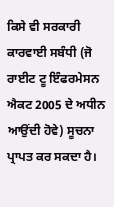ਕਿਸੇ ਵੀ ਸਰਕਾਰੀ ਕਾਰਵਾਈ ਸਬੰਧੀ (ਜੋ ਰਾਈਟ ਟੂ ਇੰਫਰਮੇਸਨ ਐਕਟ 2005 ਦੇ ਅਧੀਨ ਆਉਂਦੀ ਹੋਵੇ) ਸੂਚਨਾ ਪ੍ਰਾਪਤ ਕਰ ਸਕਦਾ ਹੈ।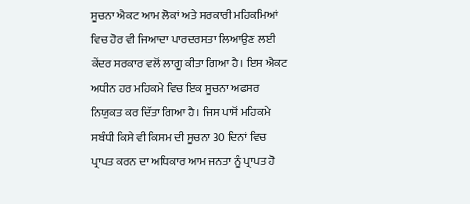ਸੂਚਨਾ ਐਕਟ ਆਮ ਲੋਕਾਂ ਅਤੇ ਸਰਕਾਰੀ ਮਹਿਕਮਿਆਂ ਵਿਚ ਹੋਰ ਵੀ ਜਿਆਦਾ ਪਾਰਦਰਸਤਾ ਲਿਆਉਣ ਲਈ ਕੇਂਦਰ ਸਰਕਾਰ ਵਲੋਂ ਲਾਗੂ ਕੀਤਾ ਗਿਆ ਹੈ। ਇਸ ਐਕਟ ਅਧੀਨ ਹਰ ਮਹਿਕਮੇ ਵਿਚ ਇਕ ਸੂਚਨਾ ਅਫਸਰ ਨਿਯੁਕਤ ਕਰ ਦਿੱਤਾ ਗਿਆ ਹੈ। ਜਿਸ ਪਾਸੋਂ ਮਹਿਕਮੇ ਸਬੰਧੀ ਕਿਸੇ ਵੀ ਕਿਸਮ ਦੀ ਸੂਚਨਾ 30 ਦਿਨਾਂ ਵਿਚ ਪ੍ਰਾਪਤ ਕਰਨ ਦਾ ਅਧਿਕਾਰ ਆਮ ਜਨਤਾ ਨੂੰ ਪ੍ਰਾਪਤ ਹੋ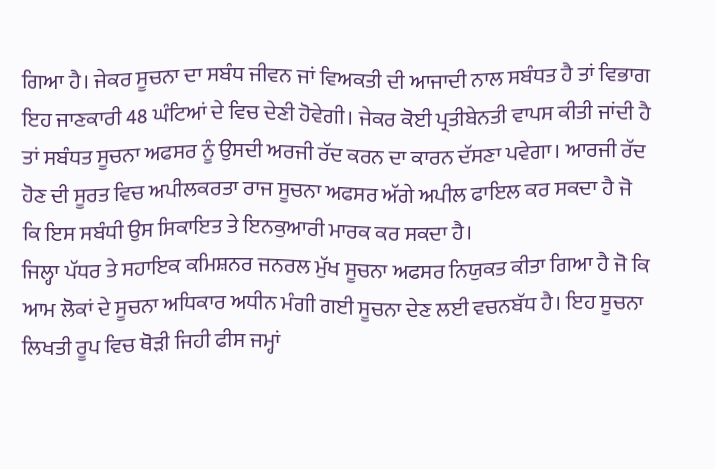ਗਿਆ ਹੈ। ਜੇਕਰ ਸੂਚਨਾ ਦਾ ਸਬੰਧ ਜੀਵਨ ਜਾਂ ਵਿਅਕਤੀ ਦੀ ਆਜਾਦੀ ਨਾਲ ਸਬੰਧਤ ਹੈ ਤਾਂ ਵਿਭਾਗ ਇਹ ਜਾਣਕਾਰੀ 48 ਘੰਟਿਆਂ ਦੇ ਵਿਚ ਦੇਣੀ ਹੋਵੇਗੀ। ਜੇਕਰ ਕੋਈ ਪ੍ਰਤੀਬੇਨਤੀ ਵਾਪਸ ਕੀਤੀ ਜਾਂਦੀ ਹੈ ਤਾਂ ਸਬੰਧਤ ਸੂਚਨਾ ਅਫਸਰ ਨੂੰ ਉਸਦੀ ਅਰਜੀ ਰੱਦ ਕਰਨ ਦਾ ਕਾਰਨ ਦੱਸਣਾ ਪਵੇਗਾ। ਆਰਜੀ ਰੱਦ ਹੋਣ ਦੀ ਸੂਰਤ ਵਿਚ ਅਪੀਲਕਰਤਾ ਰਾਜ ਸੂਚਨਾ ਅਫਸਰ ਅੱਗੇ ਅਪੀਲ ਫਾਇਲ ਕਰ ਸਕਦਾ ਹੈ ਜੋ ਕਿ ਇਸ ਸਬੰਧੀ ਉਸ ਸਿਕਾਇਤ ਤੇ ਇਨਕੁਆਰੀ ਮਾਰਕ ਕਰ ਸਕਦਾ ਹੈ।
ਜਿਲ੍ਹਾ ਪੱਧਰ ਤੇ ਸਹਾਇਕ ਕਮਿਸ਼ਨਰ ਜਨਰਲ ਮੁੱਖ ਸੂਚਨਾ ਅਫਸਰ ਨਿਯੁਕਤ ਕੀਤਾ ਗਿਆ ਹੈ ਜੋ ਕਿ ਆਮ ਲੋਕਾਂ ਦੇ ਸੂਚਨਾ ਅਧਿਕਾਰ ਅਧੀਨ ਮੰਗੀ ਗਈ ਸੂਚਨਾ ਦੇਣ ਲਈ ਵਚਨਬੱਧ ਹੈ। ਇਹ ਸੂਚਨਾ ਲਿਖਤੀ ਰੂਪ ਵਿਚ ਥੋੜੀ ਜਿਹੀ ਫੀਸ ਜਮ੍ਹਾਂ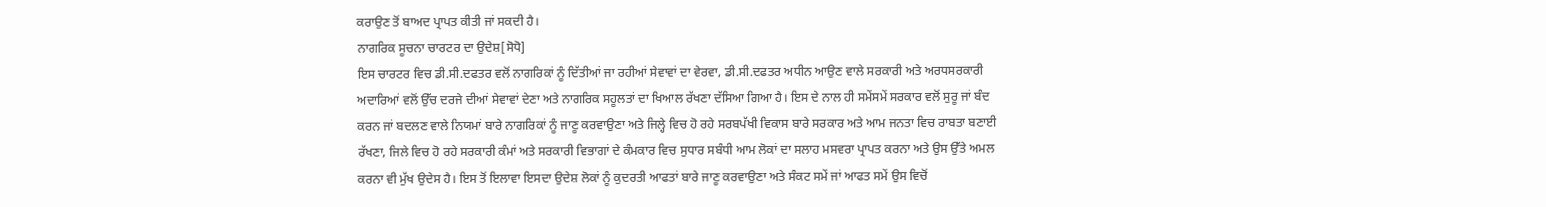ਕਰਾਉਣ ਤੋਂ ਬਾਅਦ ਪ੍ਰਾਪਤ ਕੀਤੀ ਜਾਂ ਸਕਦੀ ਹੈ।
ਨਾਗਰਿਕ ਸੂਚਨਾ ਚਾਰਟਰ ਦਾ ਉਦੇਸ਼[ਸੋਧੋ]
ਇਸ ਚਾਰਟਰ ਵਿਚ ਡੀ.ਸੀ.ਦਫਤਰ ਵਲੋਂ ਨਾਗਰਿਕਾਂ ਨੂੰ ਦਿੱਤੀਆਂ ਜਾ ਰਹੀਆਂ ਸੇਵਾਵਾਂ ਦਾ ਵੇਰਵਾ, ਡੀ.ਸੀ.ਦਫਤਰ ਅਧੀਨ ਆਉਣ ਵਾਲੇ ਸਰਕਾਰੀ ਅਤੇ ਅਰਧਸਰਕਾਰੀ ਅਦਾਰਿਆਂ ਵਲੋਂ ਉੱਚ ਦਰਜੇ ਦੀਆਂ ਸੇਵਾਵਾਂ ਦੇਣਾ ਅਤੇ ਨਾਗਰਿਕ ਸਹੂਲਤਾਂ ਦਾ ਖਿਆਲ ਰੱਖਣਾ ਦੱਸਿਆ ਗਿਆ ਹੈ। ਇਸ ਦੇ ਨਾਲ ਹੀ ਸਮੇਂਸਮੇਂ ਸਰਕਾਰ ਵਲੋਂ ਸੁਰੂ ਜਾਂ ਬੰਦ ਕਰਨ ਜਾਂ ਬਦਲਣ ਵਾਲੇ ਨਿਯਮਾਂ ਬਾਰੇ ਨਾਗਰਿਕਾਂ ਨੂੰ ਜਾਣੂ ਕਰਵਾਉਣਾ ਅਤੇ ਜਿਲ੍ਹੇ ਵਿਚ ਹੋ ਰਹੇ ਸਰਬਪੱਖੀ ਵਿਕਾਸ ਬਾਰੇ ਸਰਕਾਰ ਅਤੇ ਆਮ ਜਨਤਾ ਵਿਚ ਰਾਬਤਾ ਬਣਾਈ ਰੱਖਣਾ, ਜਿਲੇ ਵਿਚ ਹੋ ਰਹੇ ਸਰਕਾਰੀ ਕੰਮਾਂ ਅਤੇ ਸਰਕਾਰੀ ਵਿਭਾਗਾਂ ਦੇ ਕੰਮਕਾਰ ਵਿਚ ਸੁਧਾਰ ਸਬੰਧੀ ਆਮ ਲੋਕਾਂ ਦਾ ਸਲਾਹ ਮਸਵਰਾ ਪ੍ਰਾਪਤ ਕਰਨਾ ਅਤੇ ਉਸ ਉੱਤੇ ਅਮਲ ਕਰਨਾ ਵੀ ਮੁੱਖ ਉਦੇਸ ਹੈ। ਇਸ ਤੋਂ ਇਲਾਵਾ ਇਸਦਾ ਉਦੇਸ਼ ਲੋਕਾਂ ਨੂੰ ਕੁਦਰਤੀ ਆਫਤਾਂ ਬਾਰੇ ਜਾਣੂ ਕਰਵਾਉਣਾ ਅਤੇ ਸੰਕਟ ਸਮੇਂ ਜਾਂ ਆਫਤ ਸਮੇਂ ਉਸ ਵਿਚੋਂ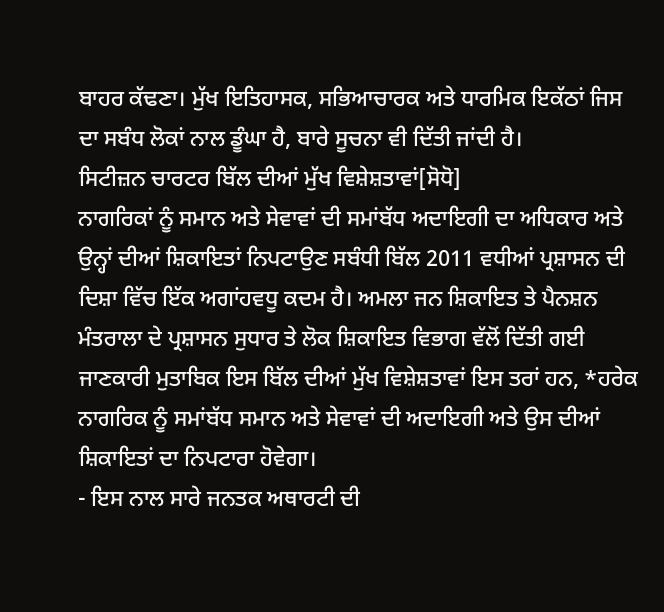ਬਾਹਰ ਕੱਢਣਾ। ਮੁੱਖ ਇਤਿਹਾਸਕ, ਸਭਿਆਚਾਰਕ ਅਤੇ ਧਾਰਮਿਕ ਇਕੱਠਾਂ ਜਿਸ ਦਾ ਸਬੰਧ ਲੋਕਾਂ ਨਾਲ ਡੂੰਘਾ ਹੈ, ਬਾਰੇ ਸੂਚਨਾ ਵੀ ਦਿੱਤੀ ਜਾਂਦੀ ਹੈ।
ਸਿਟੀਜ਼ਨ ਚਾਰਟਰ ਬਿੱਲ ਦੀਆਂ ਮੁੱਖ ਵਿਸ਼ੇਸ਼ਤਾਵਾਂ[ਸੋਧੋ]
ਨਾਗਰਿਕਾਂ ਨੂੰ ਸਮਾਨ ਅਤੇ ਸੇਵਾਵਾਂ ਦੀ ਸਮਾਂਬੱਧ ਅਦਾਇਗੀ ਦਾ ਅਧਿਕਾਰ ਅਤੇ ਉਨ੍ਹਾਂ ਦੀਆਂ ਸ਼ਿਕਾਇਤਾਂ ਨਿਪਟਾਉਣ ਸਬੰਧੀ ਬਿੱਲ 2011 ਵਧੀਆਂ ਪ੍ਰਸ਼ਾਸਨ ਦੀ ਦਿਸ਼ਾ ਵਿੱਚ ਇੱਕ ਅਗਾਂਹਵਧੂ ਕਦਮ ਹੈ। ਅਮਲਾ ਜਨ ਸ਼ਿਕਾਇਤ ਤੇ ਪੈਨਸ਼ਨ ਮੰਤਰਾਲਾ ਦੇ ਪ੍ਰਸ਼ਾਸਨ ਸੁਧਾਰ ਤੇ ਲੋਕ ਸ਼ਿਕਾਇਤ ਵਿਭਾਗ ਵੱਲੋਂ ਦਿੱਤੀ ਗਈ ਜਾਣਕਾਰੀ ਮੁਤਾਬਿਕ ਇਸ ਬਿੱਲ ਦੀਆਂ ਮੁੱਖ ਵਿਸ਼ੇਸ਼ਤਾਵਾਂ ਇਸ ਤਰਾਂ ਹਨ, *ਹਰੇਕ ਨਾਗਰਿਕ ਨੂੰ ਸਮਾਂਬੱਧ ਸਮਾਨ ਅਤੇ ਸੇਵਾਵਾਂ ਦੀ ਅਦਾਇਗੀ ਅਤੇ ਉਸ ਦੀਆਂ ਸ਼ਿਕਾਇਤਾਂ ਦਾ ਨਿਪਟਾਰਾ ਹੋਵੇਗਾ।
- ਇਸ ਨਾਲ ਸਾਰੇ ਜਨਤਕ ਅਥਾਰਟੀ ਦੀ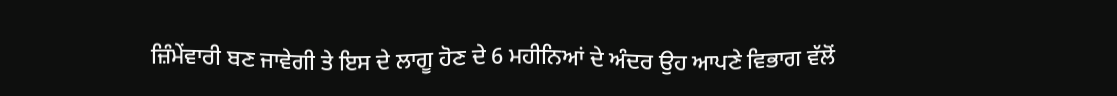ਜ਼ਿੰਮੇਂਵਾਰੀ ਬਣ ਜਾਵੇਗੀ ਤੇ ਇਸ ਦੇ ਲਾਗੂ ਹੋਣ ਦੇ 6 ਮਹੀਨਿਆਂ ਦੇ ਅੰਦਰ ਉਹ ਆਪਣੇ ਵਿਭਾਗ ਵੱਲੋਂ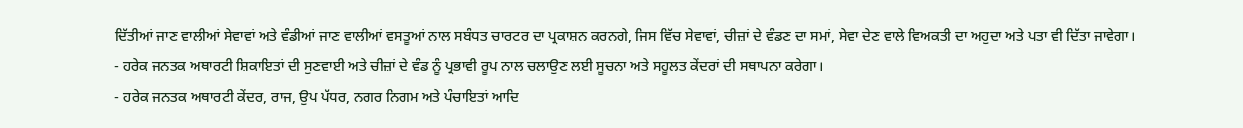ਦਿੱਤੀਆਂ ਜਾਣ ਵਾਲੀਆਂ ਸੇਵਾਵਾਂ ਅਤੇ ਵੰਡੀਆਂ ਜਾਣ ਵਾਲੀਆਂ ਵਸਤੂਆਂ ਨਾਲ ਸਬੰਧਤ ਚਾਰਟਰ ਦਾ ਪ੍ਰਕਾਸ਼ਨ ਕਰਨਗੇ, ਜਿਸ ਵਿੱਚ ਸੇਵਾਵਾਂ, ਚੀਜ਼ਾਂ ਦੇ ਵੰਡਣ ਦਾ ਸਮਾਂ, ਸੇਵਾ ਦੇਣ ਵਾਲੇ ਵਿਅਕਤੀ ਦਾ ਅਹੁਦਾ ਅਤੇ ਪਤਾ ਵੀ ਦਿੱਤਾ ਜਾਵੇਗਾ।
- ਹਰੇਕ ਜਨਤਕ ਅਥਾਰਟੀ ਸ਼ਿਕਾਇਤਾਂ ਦੀ ਸੁਣਵਾਈ ਅਤੇ ਚੀਜ਼ਾਂ ਦੇ ਵੰਡ ਨੂੰ ਪ੍ਰਭਾਵੀ ਰੂਪ ਨਾਲ ਚਲਾਉਣ ਲਈ ਸੂਚਨਾ ਅਤੇ ਸਹੂਲਤ ਕੇਂਦਰਾਂ ਦੀ ਸਥਾਪਨਾ ਕਰੇਗਾ।
- ਹਰੇਕ ਜਨਤਕ ਅਥਾਰਟੀ ਕੇਂਦਰ, ਰਾਜ, ਉਪ ਪੱਧਰ, ਨਗਰ ਨਿਗਮ ਅਤੇ ਪੰਚਾਇਤਾਂ ਆਦਿ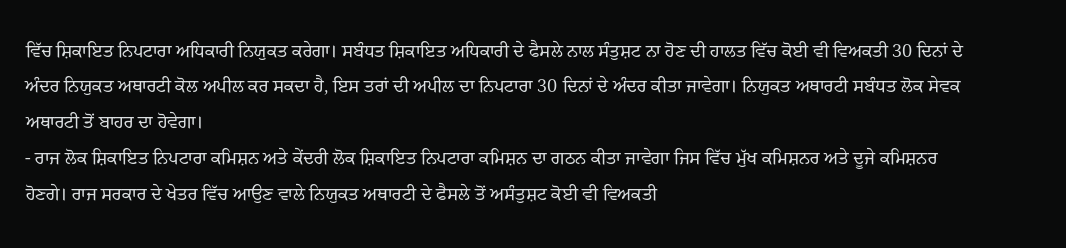ਵਿੱਚ ਸ਼ਿਕਾਇਤ ਨਿਪਟਾਰਾ ਅਧਿਕਾਰੀ ਨਿਯੁਕਤ ਕਰੇਗਾ। ਸਬੰਧਤ ਸ਼ਿਕਾਇਤ ਅਧਿਕਾਰੀ ਦੇ ਫੈਸਲੇ ਨਾਲ ਸੰਤੁਸ਼ਟ ਨਾ ਹੋਣ ਦੀ ਹਾਲਤ ਵਿੱਚ ਕੋਈ ਵੀ ਵਿਅਕਤੀ 30 ਦਿਨਾਂ ਦੇ ਅੰਦਰ ਨਿਯੁਕਤ ਅਥਾਰਟੀ ਕੋਲ ਅਪੀਲ ਕਰ ਸਕਦਾ ਹੈ, ਇਸ ਤਰਾਂ ਦੀ ਅਪੀਲ ਦਾ ਨਿਪਟਾਰਾ 30 ਦਿਨਾਂ ਦੇ ਅੰਦਰ ਕੀਤਾ ਜਾਵੇਗਾ। ਨਿਯੁਕਤ ਅਥਾਰਟੀ ਸਬੰਧਤ ਲੋਕ ਸੇਵਕ ਅਥਾਰਟੀ ਤੋਂ ਬਾਹਰ ਦਾ ਹੋਵੇਗਾ।
- ਰਾਜ ਲੋਕ ਸ਼ਿਕਾਇਤ ਨਿਪਟਾਰਾ ਕਮਿਸ਼ਨ ਅਤੇ ਕੇਂਦਰੀ ਲੋਕ ਸ਼ਿਕਾਇਤ ਨਿਪਟਾਰਾ ਕਮਿਸ਼ਨ ਦਾ ਗਠਨ ਕੀਤਾ ਜਾਵੇਗਾ ਜਿਸ ਵਿੱਚ ਮੁੱਖ ਕਮਿਸ਼ਨਰ ਅਤੇ ਦੂਜੇ ਕਮਿਸ਼ਨਰ ਹੋਣਗੇ। ਰਾਜ ਸਰਕਾਰ ਦੇ ਖੇਤਰ ਵਿੱਚ ਆਉਣ ਵਾਲੇ ਨਿਯੁਕਤ ਅਥਾਰਟੀ ਦੇ ਫੈਸਲੇ ਤੋਂ ਅਸੰਤੁਸ਼ਟ ਕੋਈ ਵੀ ਵਿਅਕਤੀ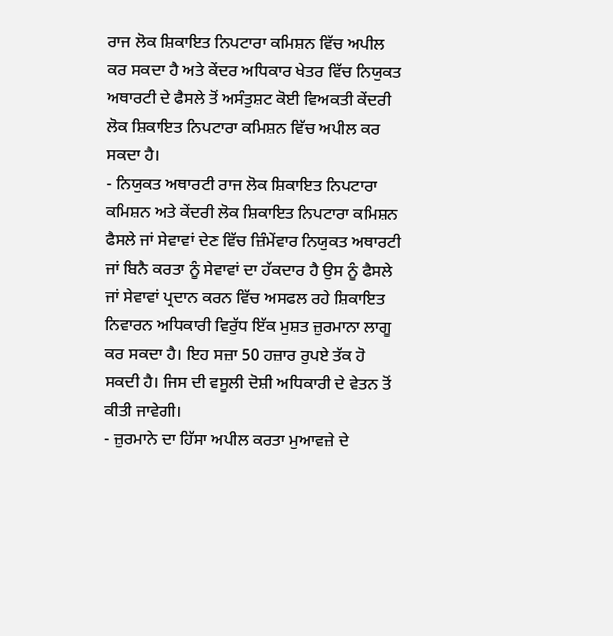ਰਾਜ ਲੋਕ ਸ਼ਿਕਾਇਤ ਨਿਪਟਾਰਾ ਕਮਿਸ਼ਨ ਵਿੱਚ ਅਪੀਲ ਕਰ ਸਕਦਾ ਹੈ ਅਤੇ ਕੇਂਦਰ ਅਧਿਕਾਰ ਖੇਤਰ ਵਿੱਚ ਨਿਯੁਕਤ ਅਥਾਰਟੀ ਦੇ ਫੈਸਲੇ ਤੋਂ ਅਸੰਤੁਸ਼ਟ ਕੋਈ ਵਿਅਕਤੀ ਕੇਂਦਰੀ ਲੋਕ ਸ਼ਿਕਾਇਤ ਨਿਪਟਾਰਾ ਕਮਿਸ਼ਨ ਵਿੱਚ ਅਪੀਲ ਕਰ ਸਕਦਾ ਹੈ।
- ਨਿਯੁਕਤ ਅਥਾਰਟੀ ਰਾਜ ਲੋਕ ਸ਼ਿਕਾਇਤ ਨਿਪਟਾਰਾ ਕਮਿਸ਼ਨ ਅਤੇ ਕੇਂਦਰੀ ਲੋਕ ਸ਼ਿਕਾਇਤ ਨਿਪਟਾਰਾ ਕਮਿਸ਼ਨ ਫੈਸਲੇ ਜਾਂ ਸੇਵਾਵਾਂ ਦੇਣ ਵਿੱਚ ਜ਼ਿੰਮੇਂਵਾਰ ਨਿਯੁਕਤ ਅਥਾਰਟੀ ਜਾਂ ਬਿਨੈ ਕਰਤਾ ਨੂੰ ਸੇਵਾਵਾਂ ਦਾ ਹੱਕਦਾਰ ਹੈ ਉਸ ਨੂੰ ਫੈਸਲੇ ਜਾਂ ਸੇਵਾਵਾਂ ਪ੍ਰਦਾਨ ਕਰਨ ਵਿੱਚ ਅਸਫਲ ਰਹੇ ਸ਼ਿਕਾਇਤ ਨਿਵਾਰਨ ਅਧਿਕਾਰੀ ਵਿਰੁੱਧ ਇੱਕ ਮੁਸ਼ਤ ਜ਼ੁਰਮਾਨਾ ਲਾਗੂ ਕਰ ਸਕਦਾ ਹੈ। ਇਹ ਸਜ਼ਾ 50 ਹਜ਼ਾਰ ਰੁਪਏ ਤੱਕ ਹੋ ਸਕਦੀ ਹੈ। ਜਿਸ ਦੀ ਵਸੂਲੀ ਦੋਸ਼ੀ ਅਧਿਕਾਰੀ ਦੇ ਵੇਤਨ ਤੋਂ ਕੀਤੀ ਜਾਵੇਗੀ।
- ਜ਼ੁਰਮਾਨੇ ਦਾ ਹਿੱਸਾ ਅਪੀਲ ਕਰਤਾ ਮੁਆਵਜ਼ੇ ਦੇ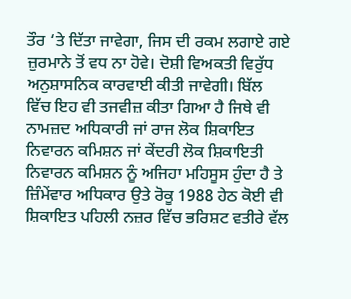ਤੌਰ ‘ਤੇ ਦਿੱਤਾ ਜਾਵੇਗਾ, ਜਿਸ ਦੀ ਰਕਮ ਲਗਾਏ ਗਏ ਜ਼ੁਰਮਾਨੇ ਤੋਂ ਵਧ ਨਾ ਹੋਵੇ। ਦੋਸ਼ੀ ਵਿਅਕਤੀ ਵਿਰੁੱਧ ਅਨੁਸ਼ਾਸਨਿਕ ਕਾਰਵਾਈ ਕੀਤੀ ਜਾਵੇਗੀ। ਬਿੱਲ ਵਿੱਚ ਇਹ ਵੀ ਤਜਵੀਜ਼ ਕੀਤਾ ਗਿਆ ਹੈ ਜਿਥੇ ਵੀ ਨਾਮਜ਼ਦ ਅਧਿਕਾਰੀ ਜਾਂ ਰਾਜ ਲੋਕ ਸ਼ਿਕਾਇਤ ਨਿਵਾਰਨ ਕਮਿਸ਼ਨ ਜਾਂ ਕੇਂਦਰੀ ਲੋਕ ਸ਼ਿਕਾਇਤੀ ਨਿਵਾਰਨ ਕਮਿਸ਼ਨ ਨੂੰ ਅਜਿਹਾ ਮਹਿਸੂਸ ਹੁੰਦਾ ਹੈ ਤੇ ਜ਼ਿੰਮੇਂਵਾਰ ਅਧਿਕਾਰ ਉਤੇ ਰੋਕੂ 1988 ਹੇਠ ਕੋਈ ਵੀ ਸ਼ਿਕਾਇਤ ਪਹਿਲੀ ਨਜ਼ਰ ਵਿੱਚ ਭਰਿਸ਼ਟ ਵਤੀਰੇ ਵੱਲ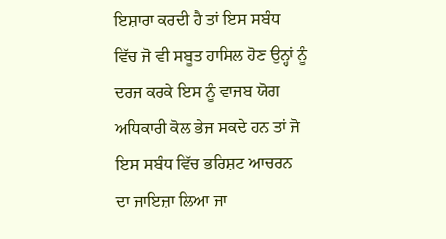ਇਸ਼ਾਰਾ ਕਰਦੀ ਹੈ ਤਾਂ ਇਸ ਸਬੰਧ ਵਿੱਚ ਜੋ ਵੀ ਸਬੂਤ ਹਾਸਿਲ ਹੋਣ ਉਨ੍ਹਾਂ ਨੂੰ ਦਰਜ ਕਰਕੇ ਇਸ ਨੂੰ ਵਾਜਬ ਯੋਗ ਅਧਿਕਾਰੀ ਕੋਲ ਭੇਜ ਸਕਦੇ ਹਨ ਤਾਂ ਜੋ ਇਸ ਸਬੰਧ ਵਿੱਚ ਭਰਿਸ਼ਟ ਆਚਰਨ ਦਾ ਜਾਇਜ਼ਾ ਲਿਆ ਜਾ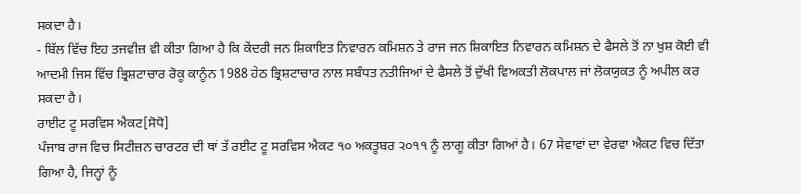ਸਕਦਾ ਹੈ।
- ਬਿੱਲ ਵਿੱਚ ਇਹ ਤਜਵੀਜ਼ ਵੀ ਕੀਤਾ ਗਿਆ ਹੈ ਕਿ ਕੇਂਦਰੀ ਜਨ ਸ਼ਿਕਾਇਤ ਨਿਵਾਰਨ ਕਮਿਸ਼ਨ ਤੇ ਰਾਜ ਜਨ ਸ਼ਿਕਾਇਤ ਨਿਵਾਰਨ ਕਮਿਸ਼ਨ ਦੇ ਫੈਸਲੇ ਤੋਂ ਨਾ ਖੁਸ਼ ਕੋਈ ਵੀ ਆਦਮੀ ਜਿਸ ਵਿੱਚ ਭ੍ਰਿਸ਼ਟਾਚਾਰ ਰੋਕੂ ਕਾਨੂੰਨ 1988 ਹੇਠ ਭ੍ਰਿਸ਼ਟਾਚਾਰ ਨਾਲ ਸਬੰਧਤ ਨਤੀਜਿਆਂ ਦੇ ਫੈਸਲੇ ਤੋਂ ਦੁੱਖੀ ਵਿਅਕਤੀ ਲੋਕਪਾਲ ਜਾਂ ਲੋਕਯੁਕਤ ਨੂੰ ਅਪੀਲ ਕਰ ਸਕਦਾ ਹੈ।
ਰਾਈਟ ਟੂ ਸਰਵਿਸ ਐਕਟ[ਸੋਧੋ]
ਪੰਜਾਬ ਰਾਜ ਵਿਚ ਸਿਟੀਜ਼ਨ ਚਾਰਟਰ ਦੀ ਥਾਂ ਤੱ ਰਈਟ ਟੂ ਸਰਵਿਸ ਐਕਟ ੧੦ ਅਕਤੂਬਰ ੨੦੧੧ ਨੂੰ ਲਾਗੂ ਕੀਤਾ ਗਿਆਂ ਹੈ। 67 ਸੇਵਾਵਾਂ ਦਾ ਵੇਰਵਾ ਐਕਟ ਵਿਚ ਦਿੱਤਾ ਗਿਆ ਹੈ, ਜਿਨ੍ਹਾਂ ਨੂੰ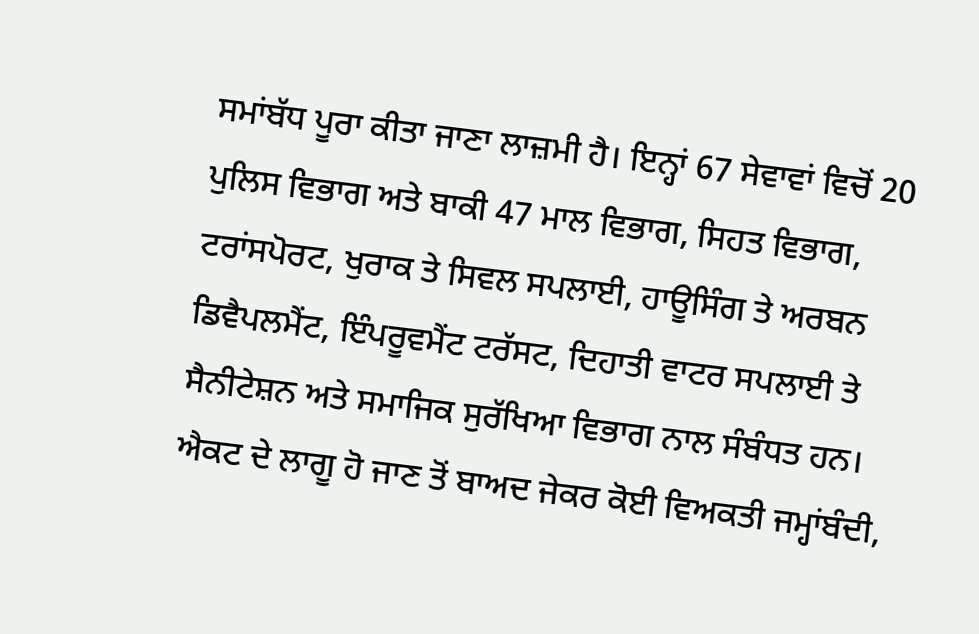ਸਮਾਂਬੱਧ ਪੂਰਾ ਕੀਤਾ ਜਾਣਾ ਲਾਜ਼ਮੀ ਹੈ। ਇਨ੍ਹਾਂ 67 ਸੇਵਾਵਾਂ ਵਿਚੋਂ 20 ਪੁਲਿਸ ਵਿਭਾਗ ਅਤੇ ਬਾਕੀ 47 ਮਾਲ ਵਿਭਾਗ, ਸਿਹਤ ਵਿਭਾਗ, ਟਰਾਂਸਪੋਰਟ, ਖੁਰਾਕ ਤੇ ਸਿਵਲ ਸਪਲਾਈ, ਹਾਊਸਿੰਗ ਤੇ ਅਰਬਨ ਡਿਵੈਪਲਮੈਂਟ, ਇੰਪਰੂਵਮੈਂਟ ਟਰੱਸਟ, ਦਿਹਾਤੀ ਵਾਟਰ ਸਪਲਾਈ ਤੇ ਸੈਨੀਟੇਸ਼ਨ ਅਤੇ ਸਮਾਜਿਕ ਸੁਰੱਖਿਆ ਵਿਭਾਗ ਨਾਲ ਸੰਬੰਧਤ ਹਨ। ਐਕਟ ਦੇ ਲਾਗੂ ਹੋ ਜਾਣ ਤੋਂ ਬਾਅਦ ਜੇਕਰ ਕੋਈ ਵਿਅਕਤੀ ਜਮ੍ਹਾਂਬੰਦੀ,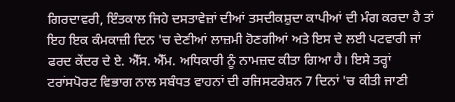ਗਿਰਦਾਵਰੀ, ਇੰਤਕਾਲ ਜਿਹੇ ਦਸਤਾਵੇਜ਼ਾਂ ਦੀਆਂ ਤਸਦੀਕਸ਼ੁਦਾ ਕਾਪੀਆਂ ਦੀ ਮੰਗ ਕਰਦਾ ਹੈ ਤਾਂ ਇਹ ਇਕ ਕੰਮਕਾਜ਼ੀ ਦਿਨ 'ਚ ਦੇਣੀਆਂ ਲਾਜ਼ਮੀ ਹੋਣਗੀਆਂ ਅਤੇ ਇਸ ਦੇ ਲਈ ਪਟਵਾਰੀ ਜਾਂ ਫਰਦ ਕੇਂਦਰ ਦੇ ਏ. ਐੱਸ. ਐੱਮ. ਅਧਿਕਾਰੀ ਨੂੰ ਨਾਮਜ਼ਦ ਕੀਤਾ ਗਿਆ ਹੈ। ਇਸੇ ਤਰ੍ਹਾਂ ਟਰਾਂਸਪੋਰਟ ਵਿਭਾਗ ਨਾਲ ਸਬੰਧਤ ਵਾਹਨਾਂ ਦੀ ਰਜਿਸਟਰੇਸ਼ਨ 7 ਦਿਨਾਂ 'ਚ ਕੀਤੀ ਜਾਣੀ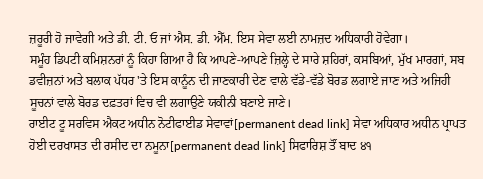ਜ਼ਰੂਰੀ ਹੋ ਜਾਵੇਗੀ ਅਤੇ ਡੀ. ਟੀ. ਓ ਜਾਂ ਐਸ. ਡੀ. ਐੱਮ. ਇਸ ਸੇਵਾ ਲਈ ਨਾਮਜ਼ਦ ਅਧਿਕਾਰੀ ਹੋਵੇਗਾ।
ਸਮੂੰਹ ਡਿਪਟੀ ਕਮਿਸ਼ਨਰਾਂ ਨੂੰ ਕਿਹਾ ਗਿਆ ਹੈ ਕਿ ਆਪਣੇ-ਆਪਣੇ ਜ਼ਿਲ੍ਹੇ ਦੇ ਸਾਰੇ ਸ਼ਹਿਰਾਂ, ਕਸਬਿਆਂ, ਮੁੱਖ ਮਾਰਗਾਂ, ਸਬ ਡਵੀਜ਼ਨਾਂ ਅਤੇ ਬਲਾਕ ਪੱਧਰ 'ਤੇ ਇਸ ਕਾਨੂੰਨ ਦੀ ਜਾਣਕਾਰੀ ਦੇਣ ਵਾਲੇ ਵੱਡੇ-ਵੱਡੇ ਬੋਰਡ ਲਗਾਏ ਜਾਣ ਅਤੇ ਅਜਿਹੀ ਸੂਚਨਾਂ ਵਾਲੇ ਬੋਰਡ ਦਫ਼ਤਰਾਂ ਵਿਚ ਵੀ ਲਗਾਉਣੇ ਯਕੀਨੀ ਬਣਾਏ ਜਾਣੇ।
ਰਾਈਟ ਟੂ ਸਰਵਿਸ ਐਕਟ ਅਧੀਨ ਨੋਟੀਫਾਈਡ ਸੇਵਾਵਾਂ[permanent dead link] ਸੇਵਾ ਅਧਿਕਾਰ ਅਧੀਨ ਪ੍ਰਾਪਤ ਹੋਈ ਦਰਖਾਸਤ ਦੀ ਰਸੀਦ ਦਾ ਨਮੂਨਾ[permanent dead link] ਸਿਫਾਰਿਸ਼ ਤੌਂ ਬਾਦ ੪੧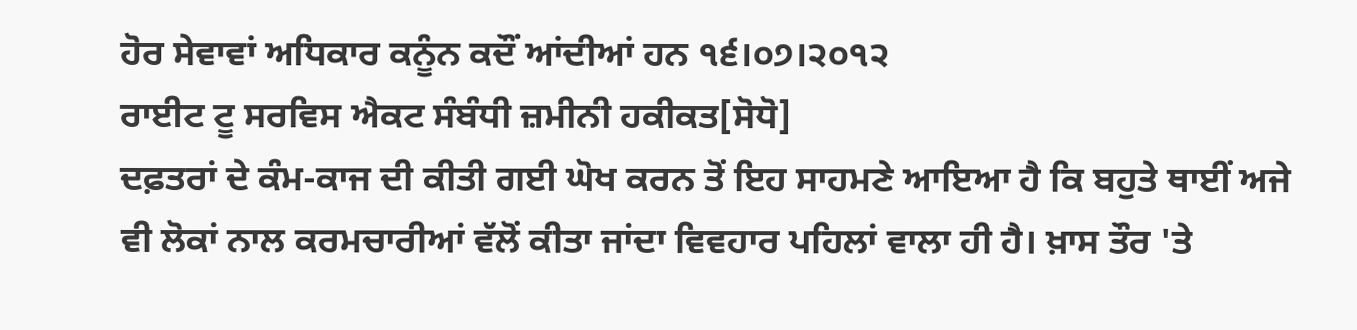ਹੋਰ ਸੇਵਾਵਾਂ ਅਧਿਕਾਰ ਕਨੂੰਨ ਕਦੌਂ ਆਂਦੀਆਂ ਹਨ ੧੬।੦੭।੨੦੧੨
ਰਾਈਟ ਟੂ ਸਰਵਿਸ ਐਕਟ ਸੰਬੰਧੀ ਜ਼ਮੀਨੀ ਹਕੀਕਤ[ਸੋਧੋ]
ਦਫ਼ਤਰਾਂ ਦੇ ਕੰਮ-ਕਾਜ ਦੀ ਕੀਤੀ ਗਈ ਘੋਖ ਕਰਨ ਤੋਂ ਇਹ ਸਾਹਮਣੇ ਆਇਆ ਹੈ ਕਿ ਬਹੁਤੇ ਥਾਈਂ ਅਜੇ ਵੀ ਲੋਕਾਂ ਨਾਲ ਕਰਮਚਾਰੀਆਂ ਵੱਲੋਂ ਕੀਤਾ ਜਾਂਦਾ ਵਿਵਹਾਰ ਪਹਿਲਾਂ ਵਾਲਾ ਹੀ ਹੈ। ਖ਼ਾਸ ਤੌਰ 'ਤੇ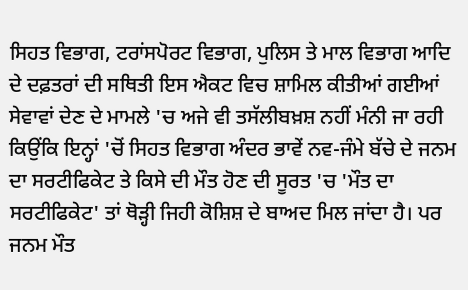ਸਿਹਤ ਵਿਭਾਗ, ਟਰਾਂਸਪੋਰਟ ਵਿਭਾਗ, ਪੁਲਿਸ ਤੇ ਮਾਲ ਵਿਭਾਗ ਆਦਿ ਦੇ ਦਫ਼ਤਰਾਂ ਦੀ ਸਥਿਤੀ ਇਸ ਐਕਟ ਵਿਚ ਸ਼ਾਮਿਲ ਕੀਤੀਆਂ ਗਈਆਂ ਸੇਵਾਵਾਂ ਦੇਣ ਦੇ ਮਾਮਲੇ 'ਚ ਅਜੇ ਵੀ ਤਸੱਲੀਬਖ਼ਸ਼ ਨਹੀਂ ਮੰਨੀ ਜਾ ਰਹੀ ਕਿਉਂਕਿ ਇਨ੍ਹਾਂ 'ਚੋਂ ਸਿਹਤ ਵਿਭਾਗ ਅੰਦਰ ਭਾਵੇਂ ਨਵ-ਜੰਮੇ ਬੱਚੇ ਦੇ ਜਨਮ ਦਾ ਸਰਟੀਫਿਕੇਟ ਤੇ ਕਿਸੇ ਦੀ ਮੌਤ ਹੋਣ ਦੀ ਸੂਰਤ 'ਚ 'ਮੌਤ ਦਾ ਸਰਟੀਫਿਕੇਟ' ਤਾਂ ਥੋੜ੍ਹੀ ਜਿਹੀ ਕੋਸ਼ਿਸ਼ ਦੇ ਬਾਅਦ ਮਿਲ ਜਾਂਦਾ ਹੈ। ਪਰ ਜਨਮ ਮੌਤ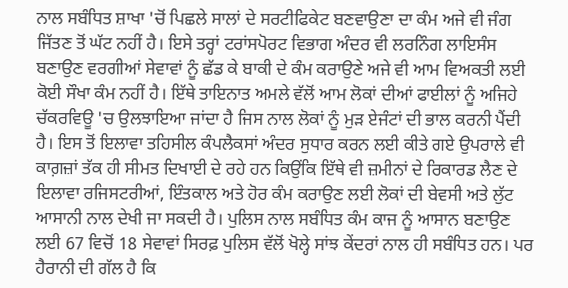ਨਾਲ ਸਬੰਧਿਤ ਸ਼ਾਖਾ 'ਚੋਂ ਪਿਛਲੇ ਸਾਲਾਂ ਦੇ ਸਰਟੀਫਿਕੇਟ ਬਣਵਾਉਣਾ ਦਾ ਕੰਮ ਅਜੇ ਵੀ ਜੰਗ ਜਿੱਤਣ ਤੋਂ ਘੱਟ ਨਹੀਂ ਹੈ। ਇਸੇ ਤਰ੍ਹਾਂ ਟਰਾਂਸਪੋਰਟ ਵਿਭਾਗ ਅੰਦਰ ਵੀ ਲਰਨਿੰਗ ਲਾਇਸੰਸ ਬਣਾਉਣ ਵਰਗੀਆਂ ਸੇਵਾਵਾਂ ਨੂੰ ਛੱਡ ਕੇ ਬਾਕੀ ਦੇ ਕੰਮ ਕਰਾਉਣੇ ਅਜੇ ਵੀ ਆਮ ਵਿਅਕਤੀ ਲਈ ਕੋਈ ਸੌਖਾ ਕੰਮ ਨਹੀਂ ਹੈ। ਇੱਥੇ ਤਾਇਨਾਤ ਅਮਲੇ ਵੱਲੋਂ ਆਮ ਲੋਕਾਂ ਦੀਆਂ ਫਾਈਲਾਂ ਨੂੰ ਅਜਿਹੇ ਚੱਕਰਵਿਊ 'ਚ ਉਲਝਾਇਆ ਜਾਂਦਾ ਹੈ ਜਿਸ ਨਾਲ ਲੋਕਾਂ ਨੂੰ ਮੁੜ ਏਜੰਟਾਂ ਦੀ ਭਾਲ ਕਰਨੀ ਪੈਂਦੀ ਹੈ। ਇਸ ਤੋਂ ਇਲਾਵਾ ਤਹਿਸੀਲ ਕੰਪਲੈਕਸਾਂ ਅੰਦਰ ਸੁਧਾਰ ਕਰਨ ਲਈ ਕੀਤੇ ਗਏ ਉਪਰਾਲੇ ਵੀ ਕਾਗ਼ਜ਼ਾਂ ਤੱਕ ਹੀ ਸੀਮਤ ਦਿਖਾਈ ਦੇ ਰਹੇ ਹਨ ਕਿਉਂਕਿ ਇੱਥੇ ਵੀ ਜ਼ਮੀਨਾਂ ਦੇ ਰਿਕਾਰਡ ਲੈਣ ਦੇ ਇਲਾਵਾ ਰਜਿਸਟਰੀਆਂ, ਇੰਤਕਾਲ ਅਤੇ ਹੋਰ ਕੰਮ ਕਰਾਉਣ ਲਈ ਲੋਕਾਂ ਦੀ ਬੇਵਸੀ ਅਤੇ ਲੁੱਟ ਆਸਾਨੀ ਨਾਲ ਦੇਖੀ ਜਾ ਸਕਦੀ ਹੈ। ਪੁਲਿਸ ਨਾਲ ਸਬੰਧਿਤ ਕੰਮ ਕਾਜ ਨੂੰ ਆਸਾਨ ਬਣਾਉਣ ਲਈ 67 ਵਿਚੋਂ 18 ਸੇਵਾਵਾਂ ਸਿਰਫ਼ ਪੁਲਿਸ ਵੱਲੋਂ ਖੋਲ੍ਹੇ ਸਾਂਝ ਕੇਂਦਰਾਂ ਨਾਲ ਹੀ ਸਬੰਧਿਤ ਹਨ। ਪਰ ਹੈਰਾਨੀ ਦੀ ਗੱਲ ਹੈ ਕਿ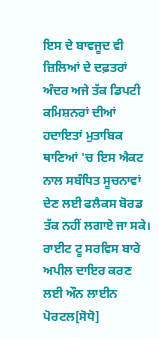ਇਸ ਦੇ ਬਾਵਜੂਦ ਵੀ ਜ਼ਿਲਿਆਂ ਦੇ ਦਫ਼ਤਰਾਂ ਅੰਦਰ ਅਜੇ ਤੱਕ ਡਿਪਟੀ ਕਮਿਸ਼ਨਰਾਂ ਦੀਆਂ ਹਦਾਇਤਾਂ ਮੁਤਾਬਿਕ ਥਾਣਿਆਂ 'ਚ ਇਸ ਐਕਟ ਨਾਲ ਸਬੰਧਿਤ ਸੂਚਨਾਵਾਂ ਦੇਣ ਲਈ ਫਲੈਕਸ ਬੋਰਡ ਤੱਕ ਨਹੀਂ ਲਗਾਏ ਜਾ ਸਕੇ।
ਰਾਈਟ ਟੂ ਸਰਵਿਸ ਬਾਰੇ ਅਪੀਲ ਦਾਇਰ ਕਰਣ ਲਈ ਔਨ ਲਾਈਨ ਪੋਰਟਲ[ਸੋਧੋ]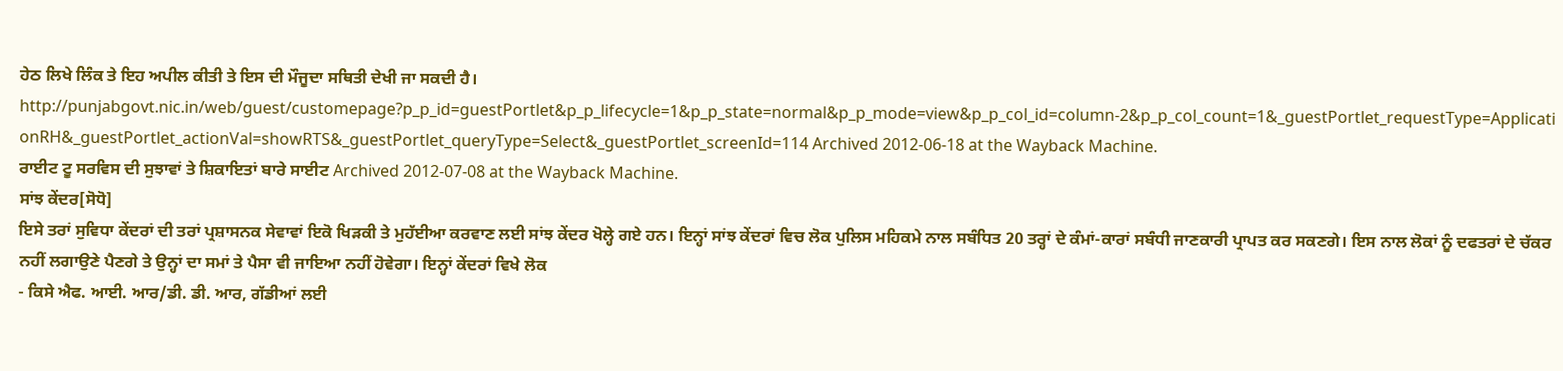ਹੇਠ ਲਿਖੇ ਲਿੰਕ ਤੇ ਇਹ ਅਪੀਲ ਕੀਤੀ ਤੇ ਇਸ ਦੀ ਮੌਜੂਦਾ ਸਥਿਤੀ ਦੇਖੀ ਜਾ ਸਕਦੀ ਹੈ।
http://punjabgovt.nic.in/web/guest/customepage?p_p_id=guestPortlet&p_p_lifecycle=1&p_p_state=normal&p_p_mode=view&p_p_col_id=column-2&p_p_col_count=1&_guestPortlet_requestType=ApplicationRH&_guestPortlet_actionVal=showRTS&_guestPortlet_queryType=Select&_guestPortlet_screenId=114 Archived 2012-06-18 at the Wayback Machine.
ਰਾਈਟ ਟੂ ਸਰਵਿਸ ਦੀ ਸੁਝਾਵਾਂ ਤੇ ਸ਼ਿਕਾਇਤਾਂ ਬਾਰੇ ਸਾਈਟ Archived 2012-07-08 at the Wayback Machine.
ਸਾਂਝ ਕੇਂਦਰ[ਸੋਧੋ]
ਇਸੇ ਤਰਾਂ ਸੁਵਿਧਾ ਕੇਂਦਰਾਂ ਦੀ ਤਰਾਂ ਪ੍ਰਸ਼ਾਸਨਕ ਸੇਵਾਵਾਂ ਇਕੋ ਖਿੜਕੀ ਤੇ ਮੁਹੱਈਆ ਕਰਵਾਣ ਲਈ ਸਾਂਝ ਕੇਂਦਰ ਖੋਲ੍ਹੇ ਗਏ ਹਨ। ਇਨ੍ਹਾਂ ਸਾਂਝ ਕੇਂਦਰਾਂ ਵਿਚ ਲੋਕ ਪੁਲਿਸ ਮਹਿਕਮੇ ਨਾਲ ਸਬੰਧਿਤ 20 ਤਰ੍ਹਾਂ ਦੇ ਕੰਮਾਂ-ਕਾਰਾਂ ਸਬੰਧੀ ਜਾਣਕਾਰੀ ਪ੍ਰਾਪਤ ਕਰ ਸਕਣਗੇ। ਇਸ ਨਾਲ ਲੋਕਾਂ ਨੂੰ ਦਫਤਰਾਂ ਦੇ ਚੱਕਰ ਨਹੀਂ ਲਗਾਉਣੇ ਪੈਣਗੇ ਤੇ ਉਨ੍ਹਾਂ ਦਾ ਸਮਾਂ ਤੇ ਪੈਸਾ ਵੀ ਜਾਇਆ ਨਹੀਂ ਹੋਵੇਗਾ। ਇਨ੍ਹਾਂ ਕੇਂਦਰਾਂ ਵਿਖੇ ਲੋਕ
- ਕਿਸੇ ਐਫ. ਆਈ. ਆਰ/ਡੀ. ਡੀ. ਆਰ, ਗੱਡੀਆਂ ਲਈ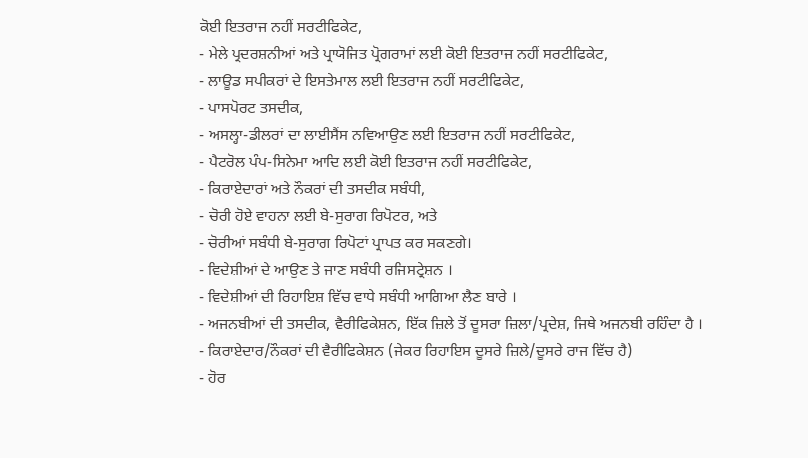ਕੋਈ ਇਤਰਾਜ ਨਹੀਂ ਸਰਟੀਫਿਕੇਟ,
- ਮੇਲੇ ਪ੍ਰਦਰਸ਼ਨੀਆਂ ਅਤੇ ਪ੍ਰਾਯੋਜਿਤ ਪ੍ਰੋਗਰਾਮਾਂ ਲਈ ਕੋਈ ਇਤਰਾਜ ਨਹੀਂ ਸਰਟੀਫਿਕੇਟ,
- ਲਾਊਡ ਸਪੀਕਰਾਂ ਦੇ ਇਸਤੇਮਾਲ ਲਈ ਇਤਰਾਜ ਨਹੀਂ ਸਰਟੀਫਿਕੇਟ,
- ਪਾਸਪੋਰਟ ਤਸਦੀਕ,
- ਅਸਲ੍ਹਾ-ਡੀਲਰਾਂ ਦਾ ਲਾਈਸੈਂਸ ਨਵਿਆਉਣ ਲਈ ਇਤਰਾਜ ਨਹੀਂ ਸਰਟੀਫਿਕੇਟ,
- ਪੈਟਰੋਲ ਪੰਪ-ਸਿਨੇਮਾ ਆਦਿ ਲਈ ਕੋਈ ਇਤਰਾਜ ਨਹੀਂ ਸਰਟੀਫਿਕੇਟ,
- ਕਿਰਾਏਦਾਰਾਂ ਅਤੇ ਨੌਕਰਾਂ ਦੀ ਤਸਦੀਕ ਸਬੰਧੀ,
- ਚੋਰੀ ਹੋਏ ਵਾਹਨਾ ਲਈ ਬੇ-ਸੁਰਾਗ ਰਿਪੋਟਰ, ਅਤੇ
- ਚੋਰੀਆਂ ਸਬੰਧੀ ਬੇ-ਸੁਰਾਗ ਰਿਪੋਟਾਂ ਪ੍ਰਾਪਤ ਕਰ ਸਕਣਗੇ।
- ਵਿਦੇਸ਼ੀਆਂ ਦੇ ਆਉਣ ਤੇ ਜਾਣ ਸਬੰਧੀ ਰਜਿਸਟ੍ਰੇਸ਼ਨ ।
- ਵਿਦੇਸ਼ੀਆਂ ਦੀ ਰਿਹਾਇਸ਼ ਵਿੱਚ ਵਾਧੇ ਸਬੰਧੀ ਆਗਿਆ ਲੈਣ ਬਾਰੇ ।
- ਅਜਨਬੀਆਂ ਦੀ ਤਸਦੀਕ, ਵੈਰੀਫਿਕੇਸ਼ਨ, ਇੱਕ ਜ਼ਿਲੇ ਤੋਂ ਦੂਸਰਾ ਜ਼ਿਲਾ/ਪ੍ਰਦੇਸ਼, ਜਿਥੇ ਅਜਨਬੀ ਰਹਿੰਦਾ ਹੈ ।
- ਕਿਰਾਏਦਾਰ/ਨੌਕਰਾਂ ਦੀ ਵੈਰੀਫਿਕੇਸ਼ਨ (ਜੇਕਰ ਰਿਹਾਇਸ ਦੂਸਰੇ ਜ਼ਿਲੇ/ਦੂਸਰੇ ਰਾਜ ਵਿੱਚ ਹੈ)
- ਹੋਰ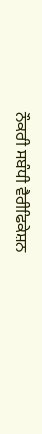ਨੌਕਰੀ ਸਬੰਧੀ ਵੈਰੀਫਿਕੇਸ਼ਨ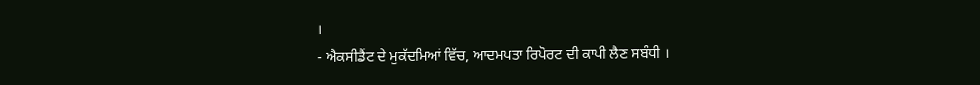।
- ਐਕਸੀਡੈਂਟ ਦੇ ਮੁਕੱਦਮਿਆਂ ਵਿੱਚ, ਆਦਮਪਤਾ ਰਿਪੋਰਟ ਦੀ ਕਾਪੀ ਲੈਣ ਸਬੰਧੀ ।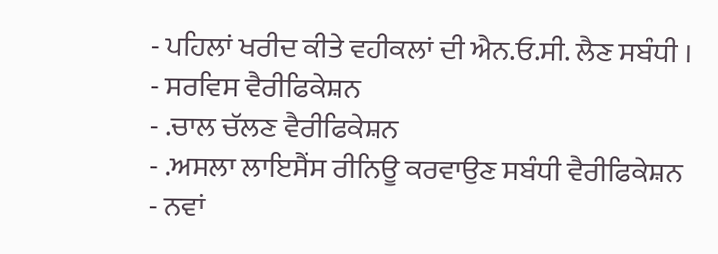- ਪਹਿਲਾਂ ਖਰੀਦ ਕੀਤੇ ਵਹੀਕਲਾਂ ਦੀ ਐਨ.ਓ.ਸੀ. ਲੈਣ ਸਬੰਧੀ ।
- ਸਰਵਿਸ ਵੈਰੀਫਿਕੇਸ਼ਨ
- .ਚਾਲ ਚੱਲਣ ਵੈਰੀਫਿਕੇਸ਼ਨ
- .ਅਸਲਾ ਲਾਇਸੈਂਸ ਰੀਨਿਊ ਕਰਵਾਉਣ ਸਬੰਧੀ ਵੈਰੀਫਿਕੇਸ਼ਨ
- ਨਵਾਂ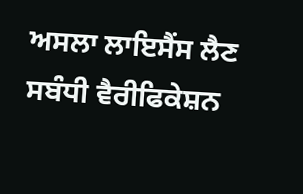ਅਸਲਾ ਲਾਇਸੈਂਸ ਲੈਣ ਸਬੰਧੀ ਵੈਰੀਫਿਕੇਸ਼ਨ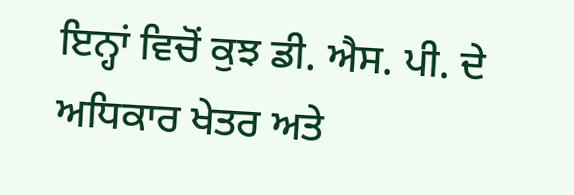ਇਨ੍ਹਾਂ ਵਿਚੋਂ ਕੁਝ ਡੀ. ਐਸ. ਪੀ. ਦੇ ਅਧਿਕਾਰ ਖੇਤਰ ਅਤੇ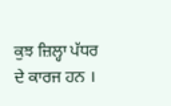ਕੁਝ ਜ਼ਿਲ੍ਹਾ ਪੱਧਰ ਦੇ ਕਾਰਜ ਹਨ ।